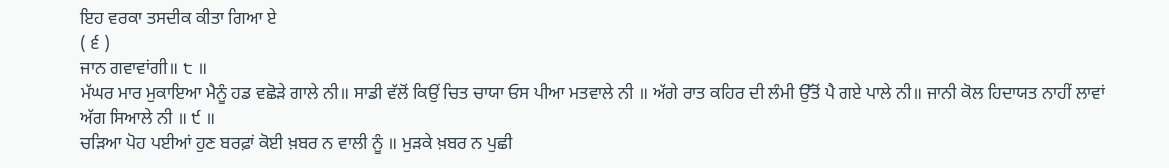ਇਹ ਵਰਕਾ ਤਸਦੀਕ ਕੀਤਾ ਗਿਆ ਏ
( ੬ )
ਜਾਨ ਗਵਾਵਾਂਗੀ॥ ੮ ॥
ਮੱਘਰ ਮਾਰ ਮੁਕਾਇਆ ਮੈਨੂੰ ਹਡ ਵਛੋੜੇ ਗਾਲੇ ਨੀ॥ ਸਾਡੀ ਵੱਲੋਂ ਕਿਉਂ ਚਿਤ ਚਾਯਾ ਓਸ ਪੀਆ ਮਤਵਾਲੇ ਨੀ ॥ ਅੱਗੇ ਰਾਤ ਕਹਿਰ ਦੀ ਲੰਮੀ ਉੱਤੋਂ ਪੈ ਗਏ ਪਾਲੇ ਨੀ॥ ਜਾਨੀ ਕੋਲ ਹਿਦਾਯਤ ਨਾਹੀਂ ਲਾਵਾਂ ਅੱਗ ਸਿਆਲੇ ਨੀ ॥ ੯ ॥
ਚੜਿਆ ਪੋਹ ਪਈਆਂ ਹੁਣ ਬਰਫ਼ਾਂ ਕੋਈ ਖ਼ਬਰ ਨ ਵਾਲੀ ਨੂੰ ॥ ਮੁੜਕੇ ਖ਼ਬਰ ਨ ਪੁਛੀ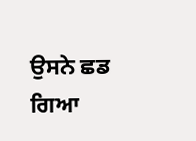ਉਸਨੇ ਛਡ ਗਿਆ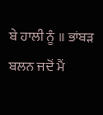ਬੇ ਹਾਲੀ ਨੂੰ ॥ ਭਾਂਬੜ ਬਲਨ ਜਦੋਂ ਮੈਂ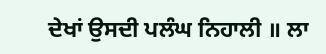ਦੇਖਾਂ ਉਸਦੀ ਪਲੰਘ ਨਿਹਾਲੀ ॥ ਲਾ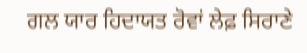ਗਲ ਯਾਰ ਹਿਦਾਯਤ ਰੋਵਾਂ ਲੇਫ਼ ਸਿਰਾਣੇ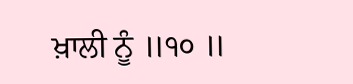ਖ਼ਾਲੀ ਨੂੰ ॥੧੦ ॥